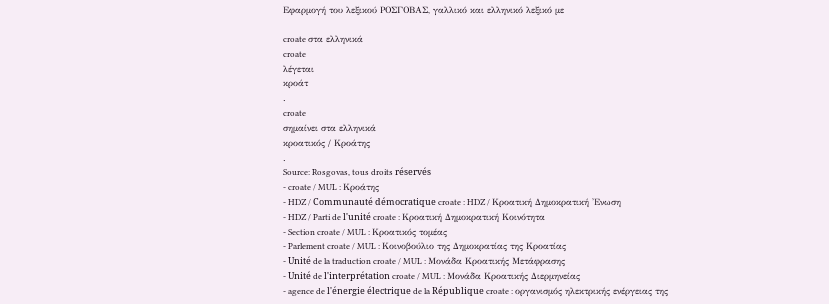Εφαρμογή του λεξικού ΡΟΣΓΟΒΑΣ, γαλλικό και ελληνικό λεξικό με

croate στα ελληνικά
croate
λέγεται
κροάτ
.
croate
σημαίνει στα ελληνικά
κροατικός / Κροάτης
.
Source: Rosgovas, tous droits réservés
- croate / MUL : Κροάτης
- HDZ / Communauté démocratique croate : HDZ / Κροατική Δημοκρατική 'Ενωση
- HDZ / Parti de l'unité croate : Κροατική Δημοκρατική Κοινότητα
- Section croate / MUL : Κροατικός τομέας
- Parlement croate / MUL : Κοινοβούλιο της Δημοκρατίας της Κροατίας
- Unité de la traduction croate / MUL : Μονάδα Κροατικής Μετάφρασης
- Unité de l'interprétation croate / MUL : Μονάδα Κροατικής Διερμηνείας
- agence de l'énergie électrique de la République croate : οργανισμός ηλεκτρικής ενέργειας της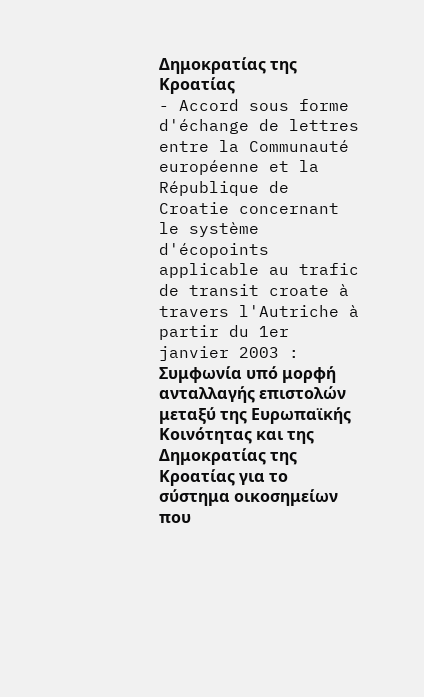Δημοκρατίας της Κροατίας
- Accord sous forme d'échange de lettres entre la Communauté européenne et la République de Croatie concernant le système d'écopoints applicable au trafic de transit croate à travers l'Autriche à partir du 1er janvier 2003 : Συμφωνία υπό μορφή ανταλλαγής επιστολών μεταξύ της Ευρωπαϊκής Κοινότητας και της Δημοκρατίας της Κροατίας για το σύστημα οικοσημείων που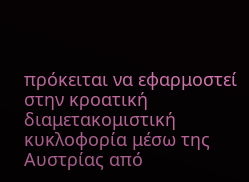πρόκειται να εφαρμοστεί στην κροατική διαμετακομιστική κυκλοφορία μέσω της Αυστρίας από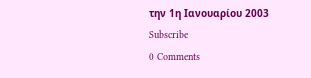την 1η Ιανουαρίου 2003
Subscribe
0 Comments